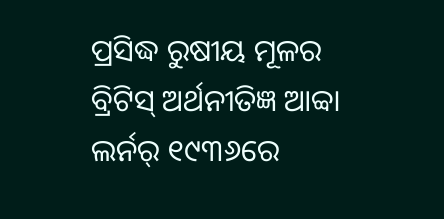ପ୍ରସିଦ୍ଧ ରୁଷୀୟ ମୂଳର ବ୍ରିଟିସ୍ ଅର୍ଥନୀତିଜ୍ଞ ଆବ୍ବା ଲର୍ନର୍ ୧୯୩୬ରେ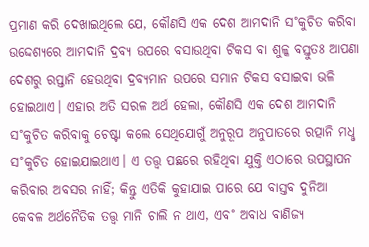ପ୍ରମାଣ କରି ଦେଖାଇଥିଲେ ଯେ, କୌଣସି ଏକ ଦେଶ ଆମଦାନି ସ˚କୁଚିତ କରିବା ଉଦ୍ଦେଶ୍ୟରେ ଆମଦାନି ଦ୍ରବ୍ୟ ଉପରେ ବସାଉଥିବା ଟିକସ ବା ଶୁଳ୍କ ବସ୍ତୁତଃ ଆପଣା ଦେଶରୁ ରପ୍ତାନି ହେଉଥିବା ଦ୍ରବ୍ୟମାନ ଉପରେ ସମାନ ଟିକସ ବସାଇବା ଭଳି ହୋଇଥାଏ। ଏହାର ଅତି ସରଳ ଅର୍ଥ ହେଲା, କୌଣସି ଏକ ଦେଶ ଆମଦାନି ସ˚କୁଚିତ କରିବାକୁ ଚେଷ୍ଟା କଲେ ସେଥିଯୋଗୁଁ ଅନୁରୂପ ଅନୁପାତରେ ରତ୍ପାନି ମଧୢ ସ˚କୁଚିତ ହୋଇଯାଇଥାଏ। ଏ ତତ୍ତ୍ବ ପଛରେ ରହିଥିବା ଯୁକ୍ତି ଏଠାରେ ଉପସ୍ଥାପନ କରିବାର ଅବସର ନାହିଁ; କିନ୍ତୁ ଏତିକି କୁହାଯାଇ ପାରେ ଯେ ବାସ୍ତବ ଦୁନିଆ କେବଳ ଅର୍ଥନୈତିକ ତତ୍ତ୍ବ ମାନି ଚାଲି ନ ଥାଏ, ଏବ˚ ଅବାଧ ବାଣିଜ୍ୟ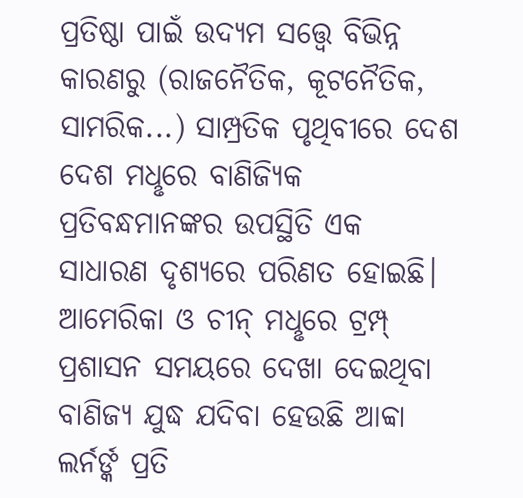ପ୍ରତିଷ୍ଠା ପାଇଁ ଉଦ୍ୟମ ସତ୍ତ୍ବେ ବିଭିନ୍ନ କାରଣରୁ (ରାଜନୈତିକ, କୂଟନୈତିକ, ସାମରିକ...) ସାମ୍ପ୍ରତିକ ପୃଥିବୀରେ ଦେଶ ଦେଶ ମଧୢରେ ବାଣିଜ୍ୟିକ ପ୍ରତିବନ୍ଧମାନଙ୍କର ଉପସ୍ଥିତି ଏକ ସାଧାରଣ ଦୃଶ୍ୟରେ ପରିଣତ ହୋଇଛି।
ଆମେରିକା ଓ ଚୀନ୍ ମଧୢରେ ଟ୍ରମ୍ପ୍ ପ୍ରଶାସନ ସମୟରେ ଦେଖା ଦେଇଥିବା ବାଣିଜ୍ୟ ଯୁଦ୍ଧ ଯଦିବା ହେଉଛି ଆବ୍ବା ଲର୍ନର୍ଙ୍କ ପ୍ରତି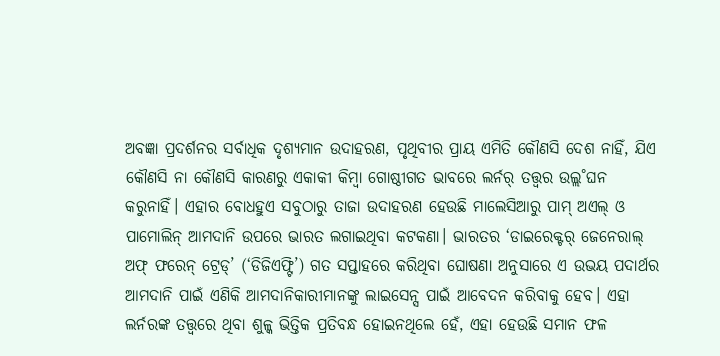ଅବଜ୍ଞା ପ୍ରଦର୍ଶନର ସର୍ବାଧିକ ଦୃଶ୍ୟମାନ ଉଦାହରଣ, ପୃଥିବୀର ପ୍ରାୟ ଏମିତି କୌଣସି ଦେଶ ନାହିଁ, ଯିଏ କୌଣସି ନା କୌଣସି କାରଣରୁ ଏକାକୀ କିମ୍ବା ଗୋଷ୍ଠୀଗତ ଭାବରେ ଲର୍ନର୍ ତତ୍ତ୍ବର ଉଲ୍ଲ˚ଘନ କରୁନାହିଁ। ଏହାର ବୋଧହୁଏ ସବୁଠାରୁ ତାଜା ଉଦାହରଣ ହେଉଛି ମାଲେସିଆରୁ ପାମ୍ ଅଏଲ୍ ଓ ପାମୋଲିନ୍ ଆମଦାନି ଉପରେ ଭାରତ ଲଗାଇଥିବା କଟକଣା। ଭାରତର ‘ଡାଇରେକ୍ଟର୍ ଜେନେରାଲ୍ ଅଫ୍ ଫରେନ୍ ଟ୍ରେଡ୍’ (‘ଡିଜିଏଫ୍ଟି’) ଗତ ସପ୍ତାହରେ କରିଥିବା ଘୋଷଣା ଅନୁସାରେ ଏ ଉଭୟ ପଦାର୍ଥର ଆମଦାନି ପାଇଁ ଏଣିକି ଆମଦାନିକାରୀମାନଙ୍କୁ ଲାଇସେନ୍ସ ପାଇଁ ଆବେଦନ କରିବାକୁ ହେବ। ଏହା ଲର୍ନରଙ୍କ ତତ୍ତ୍ବରେ ଥିବା ଶୁଳ୍କ ଭିତ୍ତିକ ପ୍ରତିବନ୍ଧ ହୋଇନଥିଲେ ହେଁ, ଏହା ହେଉଛି ସମାନ ଫଳ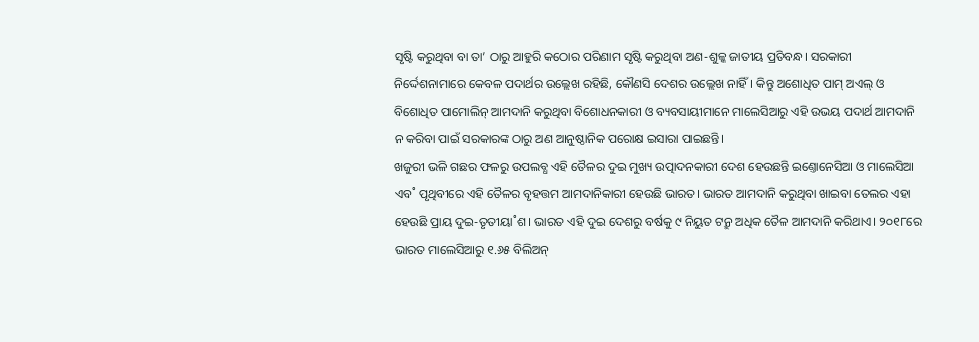ସୃଷ୍ଟି କରୁଥିବା ବା ତା’ ଠାରୁ ଆହୁରି କଠୋର ପରିଣାମ ସୃଷ୍ଟି କରୁଥିବା ଅଣ-ଶୁଳ୍କ ଜାତୀୟ ପ୍ରତିବନ୍ଧ। ସରକାରୀ ନିର୍ଦ୍ଦେଶନାମାରେ କେବଳ ପଦାର୍ଥର ଉଲ୍ଲେଖ ରହିଛି, କୌଣସି ଦେଶର ଉଲ୍ଲେଖ ନାହିଁ। କିନ୍ତୁ ଅଶୋଧିତ ପାମ୍ ଅଏଲ୍ ଓ ବିଶୋଧିତ ପାମୋଲିନ୍ ଆମଦାନି କରୁଥିବା ବିଶୋଧନକାରୀ ଓ ବ୍ୟବସାୟୀମାନେ ମାଲେସିଆରୁ ଏହି ଉଭୟ ପଦାର୍ଥ ଆମଦାନି ନ କରିବା ପାଇଁ ସରକାରଙ୍କ ଠାରୁ ଅଣ ଆନୁଷ୍ଠାନିକ ପରୋକ୍ଷ ଇସାରା ପାଇଛନ୍ତି।
ଖଜୁରୀ ଭଳି ଗଛର ଫଳରୁ ଉପଲବ୍ଧ ଏହି ତୈଳର ଦୁଇ ମୁଖ୍ୟ ଉତ୍ପାଦନକାରୀ ଦେଶ ହେଉଛନ୍ତି ଇଣ୍ତୋନେସିଆ ଓ ମାଲେସିଆ ଏବ˚ ପୃଥିବୀରେ ଏହି ତୈଳର ବୃହତ୍ତମ ଆମଦାନିକାରୀ ହେଉଛି ଭାରତ। ଭାରତ ଆମଦାନି କରୁଥିବା ଖାଇବା ତେଲର ଏହା ହେଉଛି ପ୍ରାୟ ଦୁଇ-ତୃତୀୟା˚ଶ। ଭାରତ ଏହି ଦୁଇ ଦେଶରୁ ବର୍ଷକୁ ୯ ନିୟୁତ ଟନ୍ରୁ ଅଧିକ ତୈଳ ଆମଦାନି କରିଥାଏ। ୨୦୧୮ରେ ଭାରତ ମାଲେସିଆରୁ ୧.୬୫ ବିଲିଅନ୍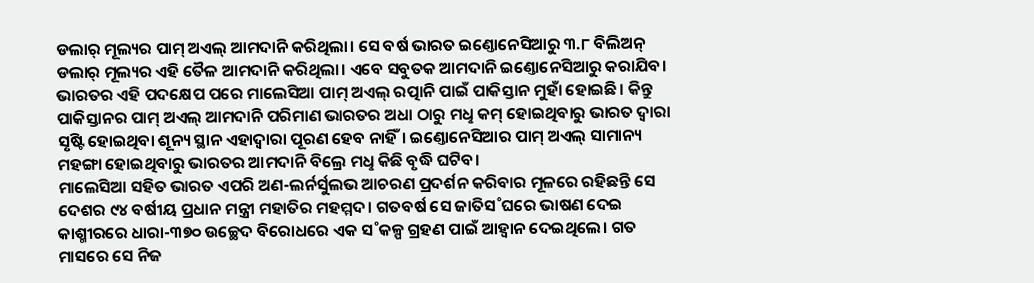ଡଲାର୍ ମୂଲ୍ୟର ପାମ୍ ଅଏଲ୍ ଆମଦାନି କରିଥିଲା। ସେ ବର୍ଷ ଭାରତ ଇଣ୍ତୋନେସିଆରୁ ୩.୮ ବିଲିଅନ୍ ଡଲାର୍ ମୂଲ୍ୟର ଏହି ତୈଳ ଆମଦାନି କରିଥିଲା। ଏବେ ସବୁତକ ଆମଦାନି ଇଣ୍ତୋନେସିଆରୁ କରାଯିବ। ଭାରତର ଏହି ପଦକ୍ଷେପ ପରେ ମାଲେସିଆ ପାମ୍ ଅଏଲ୍ ରତ୍ପାନି ପାଇଁ ପାକିସ୍ତାନ ମୁହାଁ ହୋଇଛି। କିନ୍ତୁ ପାକିସ୍ତାନର ପାମ୍ ଅଏଲ୍ ଆମଦାନି ପରିମାଣ ଭାରତର ଅଧା ଠାରୁ ମଧୢ କମ୍ ହୋଇଥିବାରୁ ଭାରତ ଦ୍ବାରା ସୃଷ୍ଟି ହୋଇଥିବା ଶୂନ୍ୟ ସ୍ଥାନ ଏହାଦ୍ବାରା ପୂରଣ ହେବ ନାହିଁ। ଇଣ୍ତୋନେସିଆର ପାମ୍ ଅଏଲ୍ ସାମାନ୍ୟ ମହଙ୍ଗା ହୋଇଥିବାରୁ ଭାରତର ଆମଦାନି ବିଲ୍ରେ ମଧୢ କିଛି ବୃଦ୍ଧି ଘଟିବ।
ମାଲେସିଆ ସହିତ ଭାରତ ଏପରି ଅଣ-ଲର୍ନର୍ସୁଲଭ ଆଚରଣ ପ୍ରଦର୍ଶନ କରିବାର ମୂଳରେ ରହିଛନ୍ତି ସେ ଦେଶର ୯୪ ବର୍ଷୀୟ ପ୍ରଧାନ ମନ୍ତ୍ରୀ ମହାତିର ମହମ୍ମଦ। ଗତବର୍ଷ ସେ ଜାତିସ˚ଘରେ ଭାଷଣ ଦେଇ କାଶ୍ମୀରରେ ଧାରା-୩୭୦ ଉଚ୍ଛେଦ ବିରୋଧରେ ଏକ ସ˚କଳ୍ପ ଗ୍ରହଣ ପାଇଁ ଆହ୍ବାନ ଦେଇଥିଲେ। ଗତ ମାସରେ ସେ ନିଜ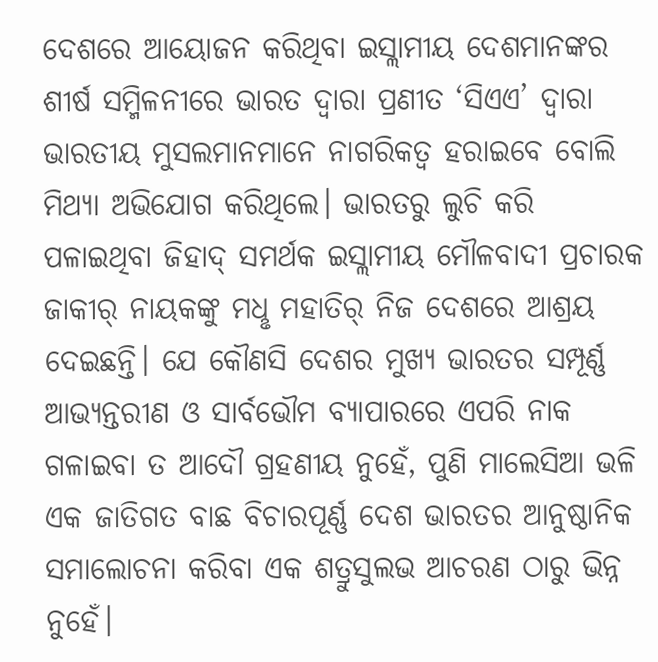ଦେଶରେ ଆୟୋଜନ କରିଥିବା ଇସ୍ଲାମୀୟ ଦେଶମାନଙ୍କର ଶୀର୍ଷ ସମ୍ମିଳନୀରେ ଭାରତ ଦ୍ବାରା ପ୍ରଣୀତ ‘ସିଏଏ’ ଦ୍ବାରା ଭାରତୀୟ ମୁସଲମାନମାନେ ନାଗରିକତ୍ବ ହରାଇବେ ବୋଲି ମିଥ୍ୟା ଅଭିଯୋଗ କରିଥିଲେ। ଭାରତରୁ ଲୁଚି କରି ପଳାଇଥିବା ଜିହାଦ୍ ସମର୍ଥକ ଇସ୍ଲାମୀୟ ମୌଳବାଦୀ ପ୍ରଚାରକ ଜାକୀର୍ ନାୟକଙ୍କୁ ମଧୢ ମହାତିର୍ ନିଜ ଦେଶରେ ଆଶ୍ରୟ ଦେଇଛନ୍ତି। ଯେ କୌଣସି ଦେଶର ମୁଖ୍ୟ ଭାରତର ସମ୍ପୂର୍ଣ୍ଣ ଆଭ୍ୟନ୍ତରୀଣ ଓ ସାର୍ବଭୌମ ବ୍ୟାପାରରେ ଏପରି ନାକ ଗଳାଇବା ତ ଆଦୌ ଗ୍ରହଣୀୟ ନୁହେଁ, ପୁଣି ମାଲେସିଆ ଭଳି ଏକ ଜାତିଗତ ବାଛ ବିଚାରପୂର୍ଣ୍ଣ ଦେଶ ଭାରତର ଆନୁଷ୍ଠାନିକ ସମାଲୋଚନା କରିବା ଏକ ଶତ୍ରୁସୁଲଭ ଆଚରଣ ଠାରୁ ଭିନ୍ନ ନୁହେଁ।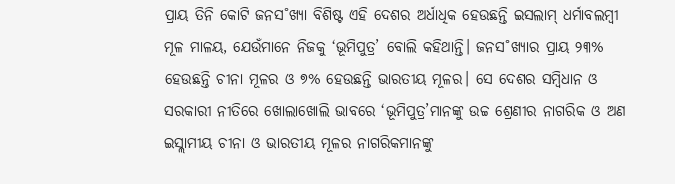ପ୍ରାୟ ତିନି କୋଟି ଜନସ˚ଖ୍ୟା ବିଶିଷ୍ଟ ଏହି ଦେଶର ଅର୍ଧାଧିକ ହେଉଛନ୍ତି ଇସଲାମ୍ ଧର୍ମାବଲମ୍ବୀ ମୂଳ ମାଳୟ, ଯେଉଁମାନେ ନିଜକୁ ‘ଭୂମିପୁତ୍ର’ ବୋଲି କହିଥାନ୍ତି। ଜନସ˚ଖ୍ୟାର ପ୍ରାୟ ୨୩% ହେଉଛନ୍ତି ଚୀନା ମୂଳର ଓ ୭% ହେଉଛନ୍ତି ଭାରତୀୟ ମୂଳର। ସେ ଦେଶର ସମ୍ବିଧାନ ଓ ସରକାରୀ ନୀତିରେ ଖୋଲାଖୋଲି ଭାବରେ ‘ଭୂମିପୁତ୍ର’ମାନଙ୍କୁ ଉଚ୍ଚ ଶ୍ରେଣୀର ନାଗରିକ ଓ ଅଣ ଇସ୍ଲାମୀୟ ଚୀନା ଓ ଭାରତୀୟ ମୂଳର ନାଗରିକମାନଙ୍କୁ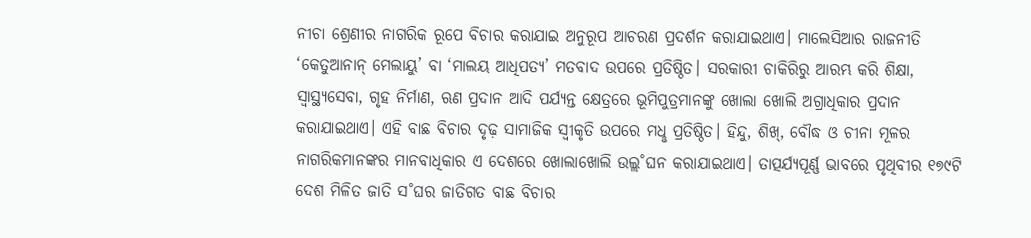ନୀଚା ଶ୍ରେଣୀର ନାଗରିକ ରୂପେ ବିଚାର କରାଯାଇ ଅନୁରୂପ ଆଚରଣ ପ୍ରଦର୍ଶନ କରାଯାଇଥାଏ। ମାଲେସିଆର ରାଜନୀତି ‘କେତୁଆନାନ୍ ମେଲାୟୁ’ ବା ‘ମାଲୟ ଆଧିପତ୍ୟ’ ମତବାଦ ଉପରେ ପ୍ରତିଷ୍ଠିତ। ସରକାରୀ ଚାକିରିରୁ ଆରମ୍ଭ କରି ଶିକ୍ଷା, ସ୍ବାସ୍ଥ୍ୟସେବା, ଗୃହ ନିର୍ମାଣ, ଋଣ ପ୍ରଦାନ ଆଦି ପର୍ଯ୍ୟନ୍ତ କ୍ଷେତ୍ରରେ ଭୂମିପୁତ୍ରମାନଙ୍କୁ ଖୋଲା ଖୋଲି ଅଗ୍ରାଧିକାର ପ୍ରଦାନ କରାଯାଇଥାଏ। ଏହି ବାଛ ବିଚାର ଦୃଢ଼ ସାମାଜିକ ସ୍ବୀକୃତି ଉପରେ ମଧୢ ପ୍ରତିଷ୍ଠିତ। ହିନ୍ଦୁ, ଶିଖ୍, ବୌଦ୍ଧ ଓ ଚୀନା ମୂଳର ନାଗରିକମାନଙ୍କର ମାନବାଧିକାର ଏ ଦେଶରେ ଖୋଲାଖୋଲି ଉଲ୍ଲ˚ଘନ କରାଯାଇଥାଏ। ତାତ୍ପର୍ଯ୍ୟପୂର୍ଣ୍ଣ ଭାବରେ ପୃଥିବୀର ୧୭୯ଟି ଦେଶ ମିଳିତ ଜାତି ସ˚ଘର ଜାତିଗତ ବାଛ ବିଚାର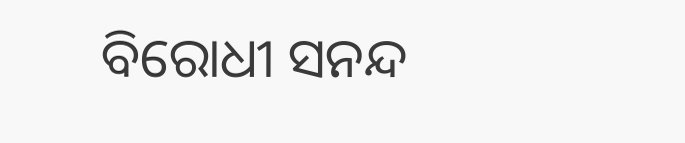ବିରୋଧୀ ସନନ୍ଦ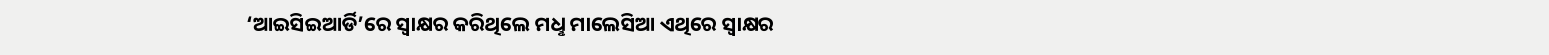‘ଆଇସିଇଆର୍ଡି’ରେ ସ୍ବାକ୍ଷର କରିଥିଲେ ମଧୢ ମାଲେସିଆ ଏଥିରେ ସ୍ବାକ୍ଷର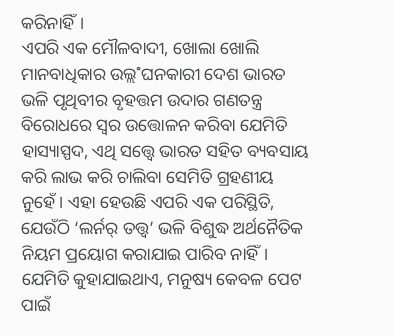କରିନାହିଁ।
ଏପରି ଏକ ମୌଳବାଦୀ, ଖୋଲା ଖୋଲି ମାନବାଧିକାର ଉଲ୍ଲ˚ଘନକାରୀ ଦେଶ ଭାରତ ଭଳି ପୃଥିବୀର ବୃହତ୍ତମ ଉଦାର ଗଣତନ୍ତ୍ର ବିରୋଧରେ ସ୍ବର ଉତ୍ତୋଳନ କରିବା ଯେମିତି ହାସ୍ୟାସ୍ପଦ, ଏଥି ସତ୍ତ୍ବେ ଭାରତ ସହିତ ବ୍ୟବସାୟ କରି ଲାଭ କରି ଚାଲିବା ସେମିତି ଗ୍ରହଣୀୟ ନୁହେଁ। ଏହା ହେଉଛି ଏପରି ଏକ ପରିସ୍ଥିତି, ଯେଉଁଠି ‘ଲର୍ନର୍ ତତ୍ତ୍ବ’ ଭଳି ବିଶୁଦ୍ଧ ଅର୍ଥନୈତିକ ନିୟମ ପ୍ରୟୋଗ କରାଯାଇ ପାରିବ ନାହିଁ। ଯେମିତି କୁହାଯାଇଥାଏ, ମନୁଷ୍ୟ କେବଳ ପେଟ ପାଇଁ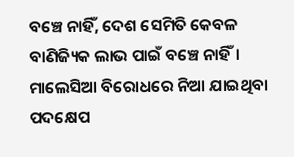ବଞ୍ଚେ ନାହିଁ, ଦେଶ ସେମିତି କେବଳ ବାଣିଜ୍ୟିକ ଲାଭ ପାଇଁ ବଞ୍ଚେ ନାହିଁ। ମାଲେସିଆ ବିରୋଧରେ ନିଆ ଯାଇଥିବା ପଦକ୍ଷେପ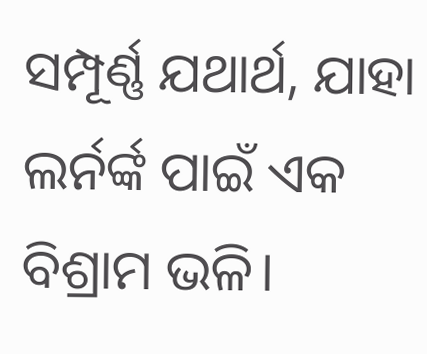ସମ୍ପୂର୍ଣ୍ଣ ଯଥାର୍ଥ, ଯାହା ଲର୍ନର୍ଙ୍କ ପାଇଁ ଏକ ବିଶ୍ରାମ ଭଳି।